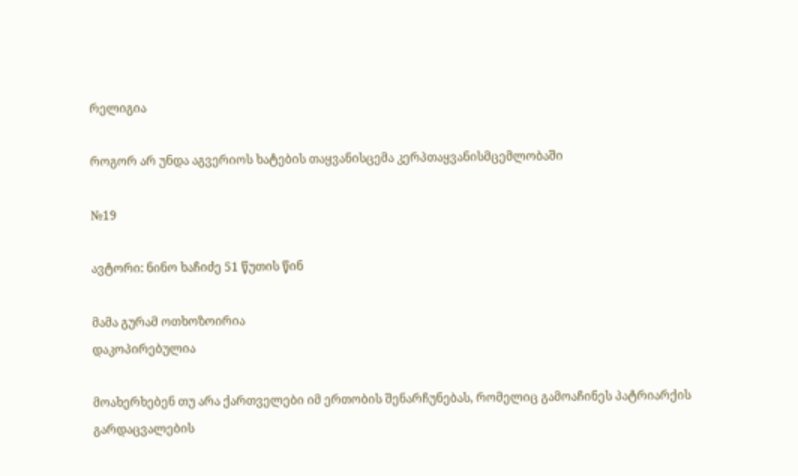რელიგია

როგორ არ უნდა აგვერიოს ხატების თაყვანისცემა კერპთაყვანისმცემლობაში

№19

ავტორი: ნინო ხაჩიძე 51 წუთის წინ

მამა გურამ ოთხოზოირია
დაკოპირებულია

მოახერხებენ თუ არა ქართველები იმ ერთობის შენარჩუნებას, რომელიც გამოაჩინეს პატრიარქის გარდაცვალების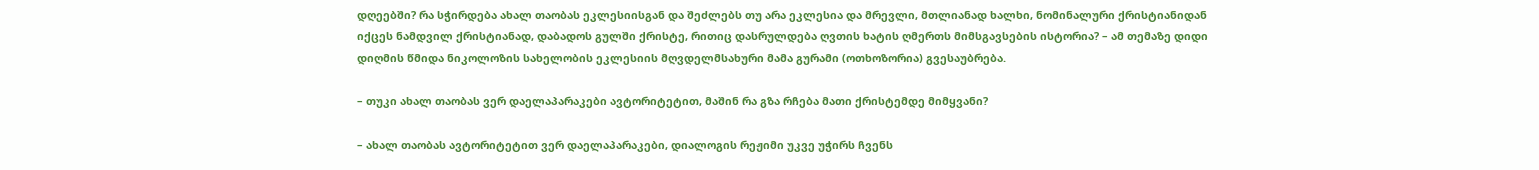დღეებში? რა სჭირდება ახალ თაობას ეკლესიისგან და შეძლებს თუ არა ეკლესია და მრევლი, მთლიანად ხალხი, ნომინალური ქრისტიანიდან იქცეს ნამდვილ ქრისტიანად, დაბადოს გულში ქრისტე, რითიც დასრულდება ღვთის ხატის ღმერთს მიმსგავსების ისტორია? – ამ თემაზე დიდი დიღმის წმიდა ნიკოლოზის სახელობის ეკლესიის მღვდელმსახური მამა გურამი (ოთხოზორია) გვესაუბრება.

– თუკი ახალ თაობას ვერ დაელაპარაკები ავტორიტეტით, მაშინ რა გზა რჩება მათი ქრისტემდე მიმყვანი?

– ახალ თაობას ავტორიტეტით ვერ დაელაპარაკები, დიალოგის რეჟიმი უკვე უჭირს ჩვენს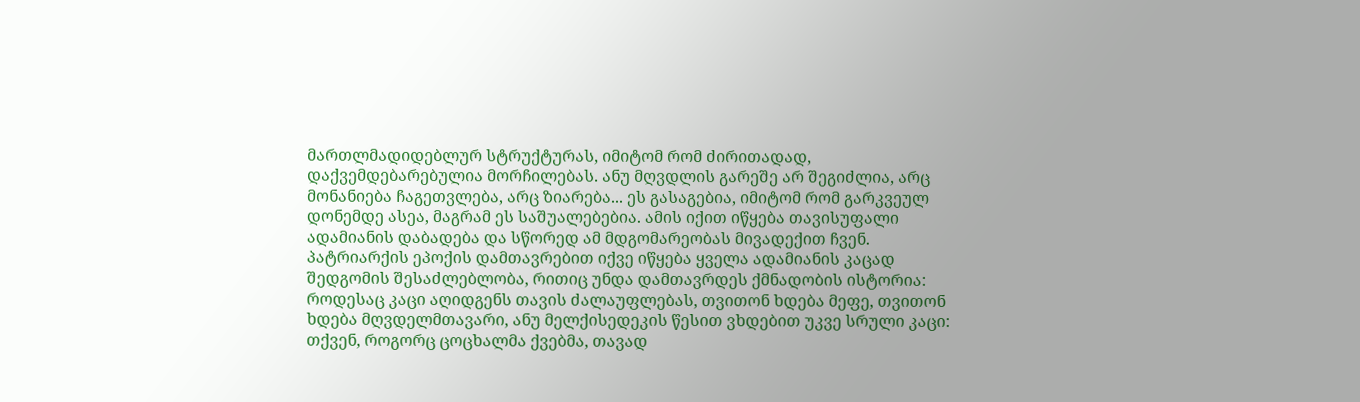მართლმადიდებლურ სტრუქტურას, იმიტომ რომ ძირითადად, დაქვემდებარებულია მორჩილებას. ანუ მღვდლის გარეშე არ შეგიძლია, არც მონანიება ჩაგეთვლება, არც ზიარება... ეს გასაგებია, იმიტომ რომ გარკვეულ დონემდე ასეა, მაგრამ ეს საშუალებებია. ამის იქით იწყება თავისუფალი ადამიანის დაბადება და სწორედ ამ მდგომარეობას მივადექით ჩვენ. პატრიარქის ეპოქის დამთავრებით იქვე იწყება ყველა ადამიანის კაცად შედგომის შესაძლებლობა, რითიც უნდა დამთავრდეს ქმნადობის ისტორია: როდესაც კაცი აღიდგენს თავის ძალაუფლებას, თვითონ ხდება მეფე, თვითონ ხდება მღვდელმთავარი, ანუ მელქისედეკის წესით ვხდებით უკვე სრული კაცი: თქვენ, როგორც ცოცხალმა ქვებმა, თავად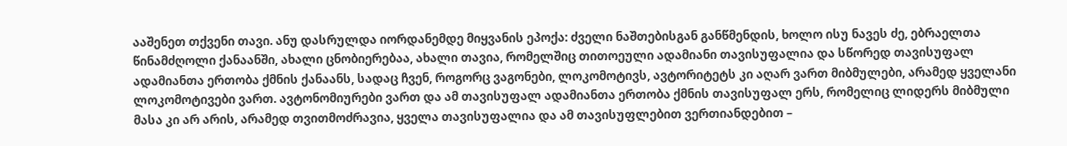ააშენეთ თქვენი თავი. ანუ დასრულდა იორდანემდე მიყვანის ეპოქა: ძველი ნაშთებისგან განწმენდის, ხოლო ისუ ნავეს ძე, ებრაელთა წინამძღოლი ქანაანში, ახალი ცნობიერებაა, ახალი თავია, რომელშიც თითოეული ადამიანი თავისუფალია და სწორედ თავისუფალ ადამიანთა ერთობა ქმნის ქანაანს, სადაც ჩვენ, როგორც ვაგონები, ლოკომოტივს, ავტორიტეტს კი აღარ ვართ მიბმულები, არამედ ყველანი ლოკომოტივები ვართ. ავტონომიურები ვართ და ამ თავისუფალ ადამიანთა ერთობა ქმნის თავისუფალ ერს, რომელიც ლიდერს მიბმული მასა კი არ არის, არამედ თვითმოძრავია, ყველა თავისუფალია და ამ თავისუფლებით ვერთიანდებით –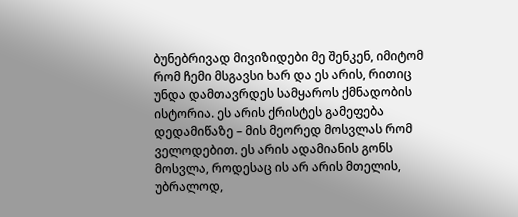ბუნებრივად მივიზიდები მე შენკენ, იმიტომ რომ ჩემი მსგავსი ხარ და ეს არის, რითიც უნდა დამთავრდეს სამყაროს ქმნადობის ისტორია. ეს არის ქრისტეს გამეფება დედამიწაზე – მის მეორედ მოსვლას რომ ველოდებით. ეს არის ადამიანის გონს მოსვლა, როდესაც ის არ არის მთელის, უბრალოდ,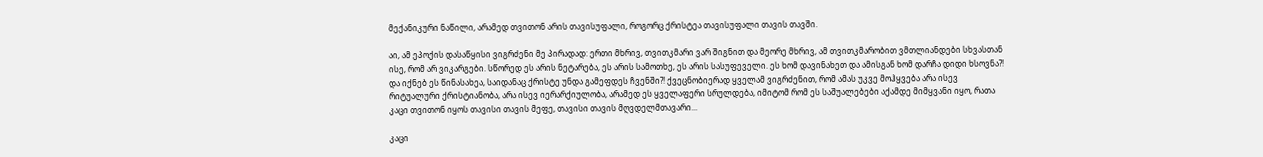მექანიკური ნაწილი, არამედ თვითონ არის თავისუფალი, როგორც ქრისტეა თავისუფალი თავის თავში.

აი, ამ ეპოქის დასაწყისი ვიგრძენი მე პირადად: ერთი მხრივ, თვითკმარი ვარ შიგნით და მეორე მხრივ, ამ თვითკმარობით ვმთლიანდები სხვასთან ისე, რომ არ ვიკარგები. სწორედ ეს არის ნეტარება, ეს არის სამოთხე, ეს არის სასუფეველი. ეს ხომ დავინახეთ და ამისგან ხომ დარჩა დიდი ხსოვნა?! და იქნებ ეს წინასახეა, საიდანაც ქრისტე უნდა გამეფდეს ჩვენში?! ქვეცნობიერად ყველამ ვიგრძენით, რომ ამას უკვე მოჰყვება არა ისევ რიტუალური ქრისტიანობა, არა ისევ იერარქიულობა, არამედ ეს ყველაფერი სრულდება, იმიტომ რომ ეს საშუალებები აქამდე მიმყვანი იყო, რათა კაცი თვითონ იყოს თავისი თავის მეფე, თავისი თავის მღვდელმთავარი...

კაცი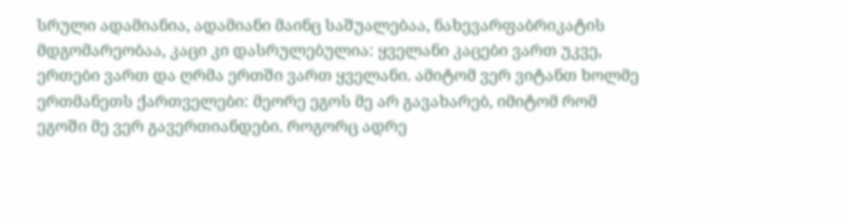სრული ადამიანია, ადამიანი მაინც საშუალებაა, ნახევარფაბრიკატის მდგომარეობაა, კაცი კი დასრულებულია: ყველანი კაცები ვართ უკვე, ერთები ვართ და ღრმა ერთში ვართ ყველანი. ამიტომ ვერ ვიტანთ ხოლმე ერთმანეთს ქართველები: მეორე ეგოს მე არ გავახარებ, იმიტომ რომ ეგოში მე ვერ გავერთიანდები. როგორც ადრე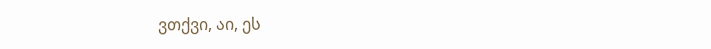ვთქვი, აი, ეს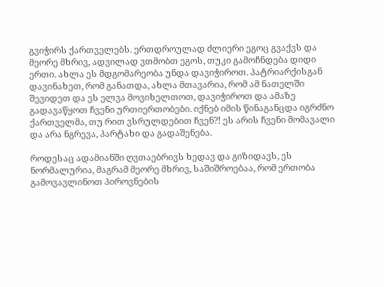გვიჭირს ქართველებს. ერთდროულად ძლიერი ეგოც გვაქვს და მეორე მხრივ, ადვილად ვთმობთ ეგოს, თუკი გამოჩნდება დიდი ერთი. ახლა ეს მდგომარეობა უნდა დავიჭიროთ. პატრიარქისგან დავინახეთ, რომ განათდა, ახლა მთავარია, რომ ამ ნათელში შევიდეთ და ეს ელვა მოვიხელთოთ, დავიჭიროთ და ამაზე გადავაწყოთ ჩვენი ურთიერთობები. იქნებ იმის წინაგანცდა იგრძნო ქართველმა, თუ რით ვსრულდებით ჩვენ?! ეს არის ჩვენი მომავალი და არა ნგრევა, პარტახი და გადაშენება.

როდესაც ადამიანში ღვთაებრივს ხედავ და გიზიდავს, ეს ნორმალურია, მაგრამ მეორე მხრივ, საშიშროებაა, რომ ერთობა გამოვავლინოთ პიროვნების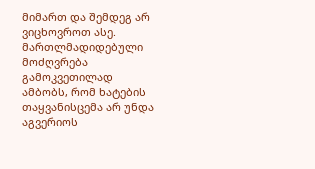მიმართ და შემდეგ არ ვიცხოვროთ ასე. მართლმადიდებული მოძღვრება გამოკვეთილად ამბობს, რომ ხატების თაყვანისცემა არ უნდა აგვერიოს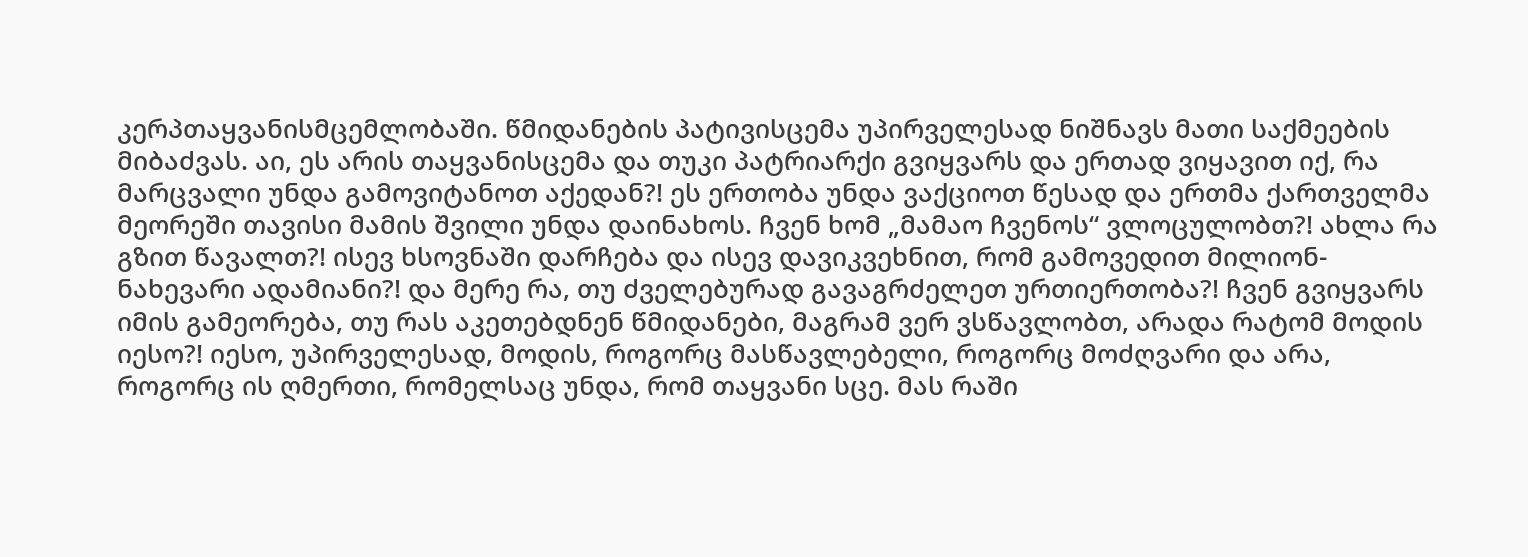კერპთაყვანისმცემლობაში. წმიდანების პატივისცემა უპირველესად ნიშნავს მათი საქმეების მიბაძვას. აი, ეს არის თაყვანისცემა და თუკი პატრიარქი გვიყვარს და ერთად ვიყავით იქ, რა მარცვალი უნდა გამოვიტანოთ აქედან?! ეს ერთობა უნდა ვაქციოთ წესად და ერთმა ქართველმა მეორეში თავისი მამის შვილი უნდა დაინახოს. ჩვენ ხომ „მამაო ჩვენოს“ ვლოცულობთ?! ახლა რა გზით წავალთ?! ისევ ხსოვნაში დარჩება და ისევ დავიკვეხნით, რომ გამოვედით მილიონ-ნახევარი ადამიანი?! და მერე რა, თუ ძველებურად გავაგრძელეთ ურთიერთობა?! ჩვენ გვიყვარს იმის გამეორება, თუ რას აკეთებდნენ წმიდანები, მაგრამ ვერ ვსწავლობთ, არადა რატომ მოდის იესო?! იესო, უპირველესად, მოდის, როგორც მასწავლებელი, როგორც მოძღვარი და არა, როგორც ის ღმერთი, რომელსაც უნდა, რომ თაყვანი სცე. მას რაში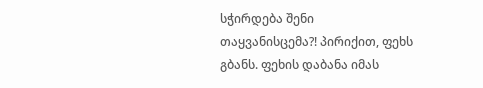სჭირდება შენი თაყვანისცემა?! პირიქით, ფეხს გბანს. ფეხის დაბანა იმას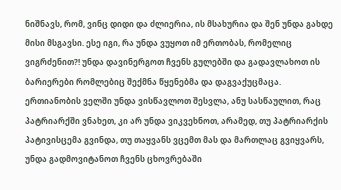ნიშნავს, რომ, ვინც დიდი და ძლიერია, ის მსახურია და შენ უნდა გახდე მისი მსგავსი. ესე იგი, რა უნდა ვუყოთ იმ ერთობას, რომელიც ვიგრძენით?! უნდა დავინერგოთ ჩვენს გულებში და გადავლახოთ ის ბარიერები რომლებიც შექმნა წყენებმა და დაგვაქუცმაცა. ერთიანობის ველში უნდა ვისწავლოთ შესვლა, ანუ სასწაულით, რაც პატრიარქში ვნახეთ, კი არ უნდა ვიკვეხნოთ, არამედ, თუ პატრიარქის პატივისცემა გვინდა, თუ თაყვანს ვცემთ მას და მართლაც გვიყვარს, უნდა გადმოვიტანოთ ჩვენს ცხოვრებაში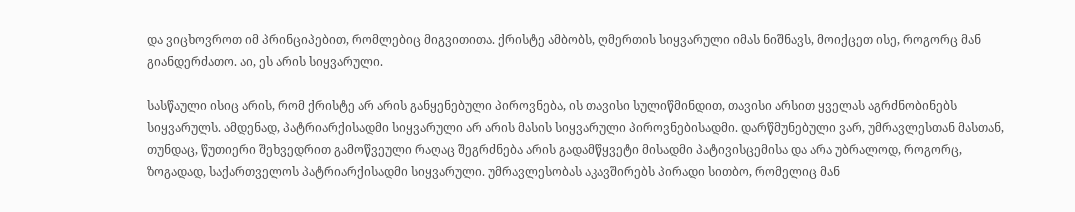და ვიცხოვროთ იმ პრინციპებით, რომლებიც მიგვითითა. ქრისტე ამბობს, ღმერთის სიყვარული იმას ნიშნავს, მოიქცეთ ისე, როგორც მან გიანდერძათო. აი, ეს არის სიყვარული.

სასწაული ისიც არის, რომ ქრისტე არ არის განყენებული პიროვნება, ის თავისი სულიწმინდით, თავისი არსით ყველას აგრძნობინებს სიყვარულს. ამდენად, პატრიარქისადმი სიყვარული არ არის მასის სიყვარული პიროვნებისადმი. დარწმუნებული ვარ, უმრავლესთან მასთან, თუნდაც, წუთიერი შეხვედრით გამოწვეული რაღაც შეგრძნება არის გადამწყვეტი მისადმი პატივისცემისა და არა უბრალოდ, როგორც, ზოგადად, საქართველოს პატრიარქისადმი სიყვარული. უმრავლესობას აკავშირებს პირადი სითბო, რომელიც მან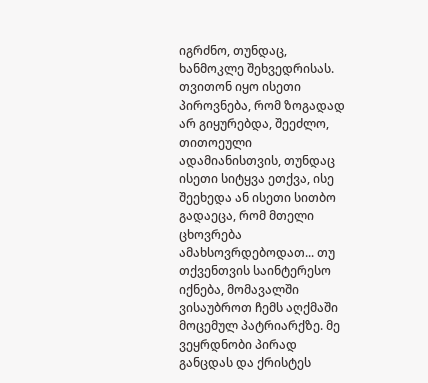იგრძნო, თუნდაც, ხანმოკლე შეხვედრისას. თვითონ იყო ისეთი პიროვნება, რომ ზოგადად არ გიყურებდა, შეეძლო, თითოეული ადამიანისთვის, თუნდაც ისეთი სიტყვა ეთქვა, ისე შეეხედა ან ისეთი სითბო გადაეცა, რომ მთელი ცხოვრება ამახსოვრდებოდათ... თუ თქვენთვის საინტერესო იქნება, მომავალში ვისაუბროთ ჩემს აღქმაში მოცემულ პატრიარქზე. მე ვეყრდნობი პირად განცდას და ქრისტეს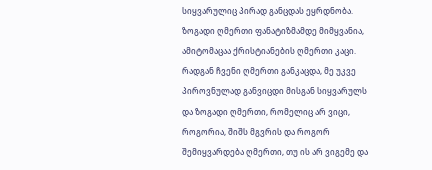სიყვარულიც პირად განცდას ეყრდნობა. ზოგადი ღმერთი ფანატიზმამდე მიმყვანია, ამიტომაცაა ქრისტიანების ღმერთი კაცი. რადგან ჩვენი ღმერთი განკაცდა, მე უკვე პიროვნულად განვიცდი მისგან სიყვარულს და ზოგადი ღმერთი, რომელიც არ ვიცი, როგორია, შიშს მგვრის და როგორ შემიყვარდება ღმერთი, თუ ის არ ვიგემე და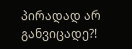პირადად არ განვიცადე?!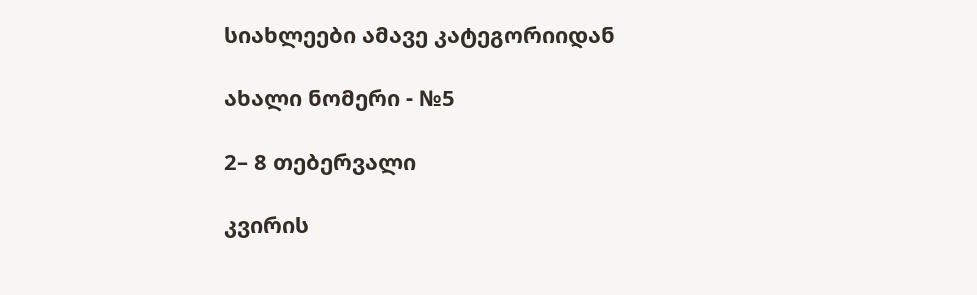სიახლეები ამავე კატეგორიიდან

ახალი ნომერი - №5

2– 8 თებერვალი

კვირის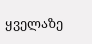ყველაზე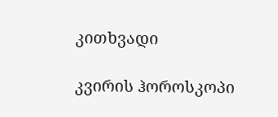კითხვადი

კვირის ჰოროსკოპი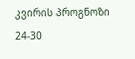კვირის პროგნოზი  24-30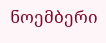ნოემბერი